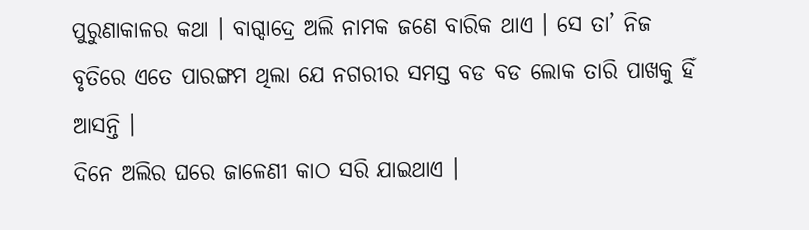ପୁରୁଣାକାଳର କଥା । ବାଗ୍ଦାଦ୍ରେ ଅଲି ନାମକ ଜଣେ ବାରିକ ଥାଏ । ସେ ତା’ ନିଜ ବୃତିରେ ଏତେ ପାରଙ୍ଗମ ଥିଲା ଯେ ନଗରୀର ସମସ୍ତ ବଡ ବଡ ଲୋକ ତାରି ପାଖକୁ ହିଁ ଆସନ୍ତି ।
ଦିନେ ଅଲିର ଘରେ ଜାଳେଣୀ କାଠ ସରି ଯାଇଥାଏ ।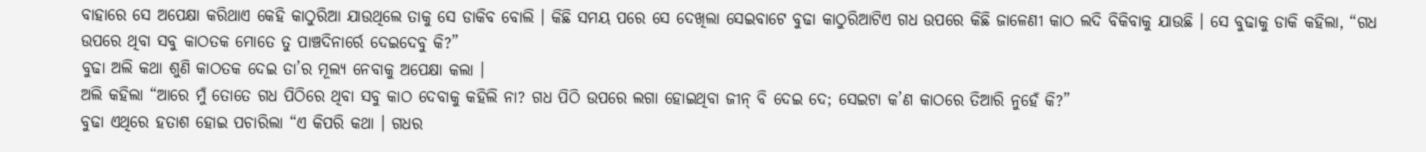ବାହାରେ ସେ ଅପେକ୍ଷା କରିଥାଏ କେହି କାଠୁରିଆ ଯାଉଥିଲେ ତାକୁ ସେ ଡାକିବ ବୋଲି । କିଛି ସମୟ ପରେ ସେ ଦେଖିଲା ସେଇବାଟେ ବୁଢା କାଠୁରିଆଟିଏ ଗଧ ଉପରେ କିଛି ଜାଳେଣୀ କାଠ ଲଦି ବିକିବାକୁ ଯାଉଛି । ସେ ବୁଢାକୁ ଡାକି କହିଲା, “ଗଧ ଉପରେ ଥିବା ସବୁ କାଠତକ ମୋତେ ତୁ ପାଞ୍ଚଦିନାର୍ରେ ଦେଇଦେବୁ କି?”
ବୁଢା ଅଲି କଥା ଶୁଣି କାଠତକ ଦେଇ ତା’ର ମୂଲ୍ୟ ନେବାକୁ ଅପେକ୍ଷା କଲା ।
ଅଲି କହିଲା “ଆରେ ମୁଁ ତୋତେ ଗଧ ପିଠିରେ ଥିବା ସବୁ କାଠ ଦେବାକୁ କହିଲି ନା? ଗଧ ପିଠି ଉପରେ ଲଗା ହୋଇଥିବା ଜୀନ୍ ବି ଦେଇ ଦେ; ସେଇଟା କ’ଣ କାଠରେ ତିଆରି ନୁହେଁ କି?”
ବୁଢା ଏଥିରେ ହତାଶ ହୋଇ ପଚାରିଲା “ଏ କିପରି କଥା । ଗଧର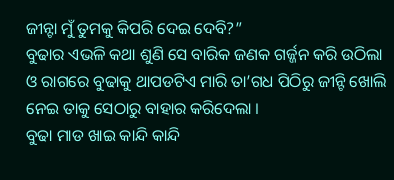ଜୀନ୍ଟା ମୁଁ ତୁମକୁ କିପରି ଦେଇ ଦେବି?”
ବୁଢାର ଏଭଳି କଥା ଶୁଣି ସେ ବାରିକ ଜଣକ ଗର୍ଜ୍ଜନ କରି ଉଠିଲା ଓ ରାଗରେ ବୁଢାକୁ ଥାପଡଟିଏ ମାରି ତା’ଗଧ ପିଠିରୁ ଜୀନ୍ଟି ଖୋଲି ନେଇ ତାକୁ ସେଠାରୁ ବାହାର କରିଦେଲା ।
ବୁଢା ମାଡ ଖାଇ କାନ୍ଦି କାନ୍ଦି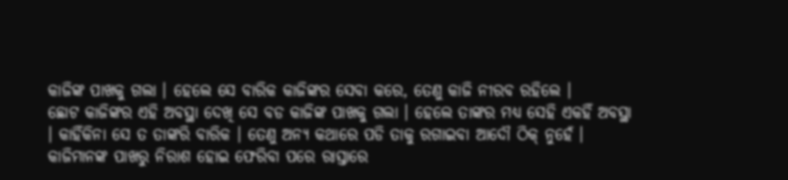କାଜିଙ୍କ ପାଖକୁ ଗଲା । ହେଲେ ସେ ବାରିକ କାଜିଙ୍କର ସେବା କରେ, ତେଣୁ କାଜି ନୀରବ ରହିଲେ ।
ଛୋଟ କାଜିଙ୍କର ଏହି ଅବସ୍ଥା ଦେଖି ସେ ବଡ କାଜିଙ୍କ ପାଖକୁ ଗଲା । ହେଲେ ତାଙ୍କର ମଧ୍ୟ ସେହି ଏକହିଁ ଅବସ୍ଥା । କାହିଁକିନା ସେ ତ ତାଙ୍କରି ବାରିକ । ତେଣୁ ଅନ୍ୟ କଥାରେ ପଡି ତାକୁ ରଗାଇବା ଆଦୌ ଠିକ୍ ନୁହେଁ ।
କାଜିମାନଙ୍କ ପାଖରୁ ନିରାଶ ହୋଇ ଫେରିବା ପରେ ରାସ୍ତାରେ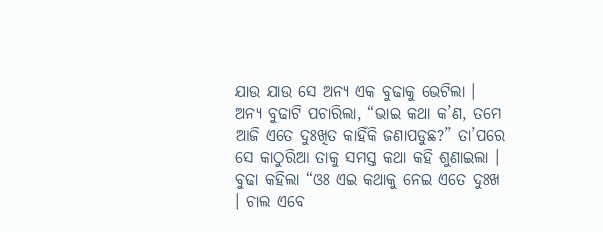ଯାଉ ଯାଉ ସେ ଅନ୍ୟ ଏକ ବୁଢାକୁ ଭେଟିଲା । ଅନ୍ୟ ବୁଢାଟି ପଚାରିଲା, “ଭାଇ କଥା କ’ଣ, ତମେ ଆଜି ଏତେ ଦୁଃଖିତ କାହିଁକି ଜଣାପଡୁଛ?” ତା’ପରେ ସେ କାଠୁରିଆ ତାକୁ ସମସ୍ତ କଥା କହି ଶୁଣାଇଲା ।
ବୁଢା କହିଲା “ଓଃ ଏଇ କଥାକୁ ନେଇ ଏତେ ଦୁଃଖ । ଚାଲ ଏବେ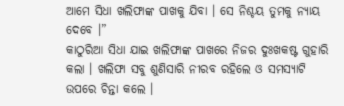ଆମେ ସିଧା ଖଲିଫାଙ୍କ ପାଖକୁ ଯିବା । ସେ ନିଶ୍ଚୟ ତୁମକୁ ନ୍ୟାୟ ଦେବେ ।”
କାଠୁରିଆ ସିଧା ଯାଇ ଖଲିଫାଙ୍କ ପାଖରେ ନିଜର ଦୁଃଖକଷ୍ଟ ଗୁହାରି କଲା । ଖଲିଫା ସବୁ ଶୁଣିସାରି ନୀରବ ରହିଲେ ଓ ସମସ୍ୟାଟି ଉପରେ ଚିନ୍ତା କଲେ ।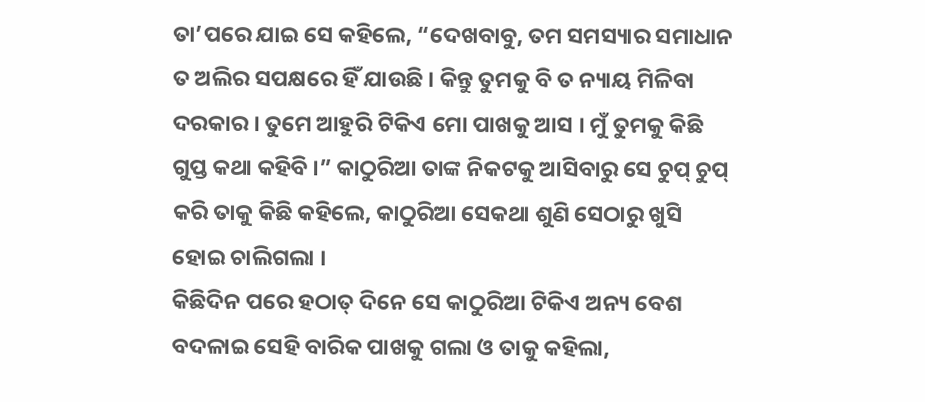ତା’ପରେ ଯାଇ ସେ କହିଲେ, “ଦେଖବାବୁ, ତମ ସମସ୍ୟାର ସମାଧାନ ତ ଅଲିର ସପକ୍ଷରେ ହିଁ ଯାଉଛି । କିନ୍ତୁ ତୁମକୁ ବି ତ ନ୍ୟାୟ ମିଳିବା ଦରକାର । ତୁମେ ଆହୁରି ଟିକିଏ ମୋ ପାଖକୁ ଆସ । ମୁଁ ତୁମକୁ କିଛି ଗୁପ୍ତ କଥା କହିବି ।” କାଠୁରିଆ ତାଙ୍କ ନିକଟକୁ ଆସିବାରୁ ସେ ଚୁପ୍ ଚୁପ୍ କରି ତାକୁ କିଛି କହିଲେ, କାଠୁରିଆ ସେକଥା ଶୁଣି ସେଠାରୁ ଖୁସି ହୋଇ ଚାଲିଗଲା ।
କିଛିଦିନ ପରେ ହଠାତ୍ ଦିନେ ସେ କାଠୁରିଆ ଟିକିଏ ଅନ୍ୟ ବେଶ ବଦଳାଇ ସେହି ବାରିକ ପାଖକୁ ଗଲା ଓ ତାକୁ କହିଲା,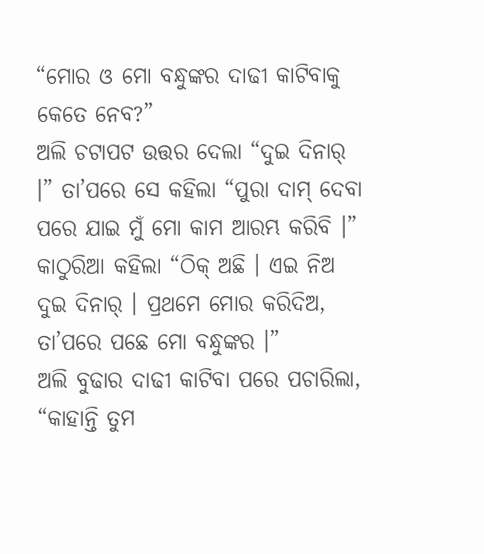“ମୋର ଓ ମୋ ବନ୍ଧୁଙ୍କର ଦାଢୀ କାଟିବାକୁ କେତେ ନେବ?”
ଅଲି ଚଟାପଟ ଉତ୍ତର ଦେଲା “ଦୁଇ ଦିନାର୍ ।” ତା’ପରେ ସେ କହିଲା “ପୁରା ଦାମ୍ ଦେବା ପରେ ଯାଇ ମୁଁ ମୋ କାମ ଆରମ୍ଭ କରିବି ।”
କାଠୁରିଆ କହିଲା “ଠିକ୍ ଅଛି । ଏଇ ନିଅ ଦୁଇ ଦିନାର୍ । ପ୍ରଥମେ ମୋର କରିଦିଅ, ତା’ପରେ ପଛେ ମୋ ବନ୍ଧୁଙ୍କର ।”
ଅଲି ବୁଢାର ଦାଢୀ କାଟିବା ପରେ ପଚାରିଲା, “କାହାନ୍ତି ତୁମ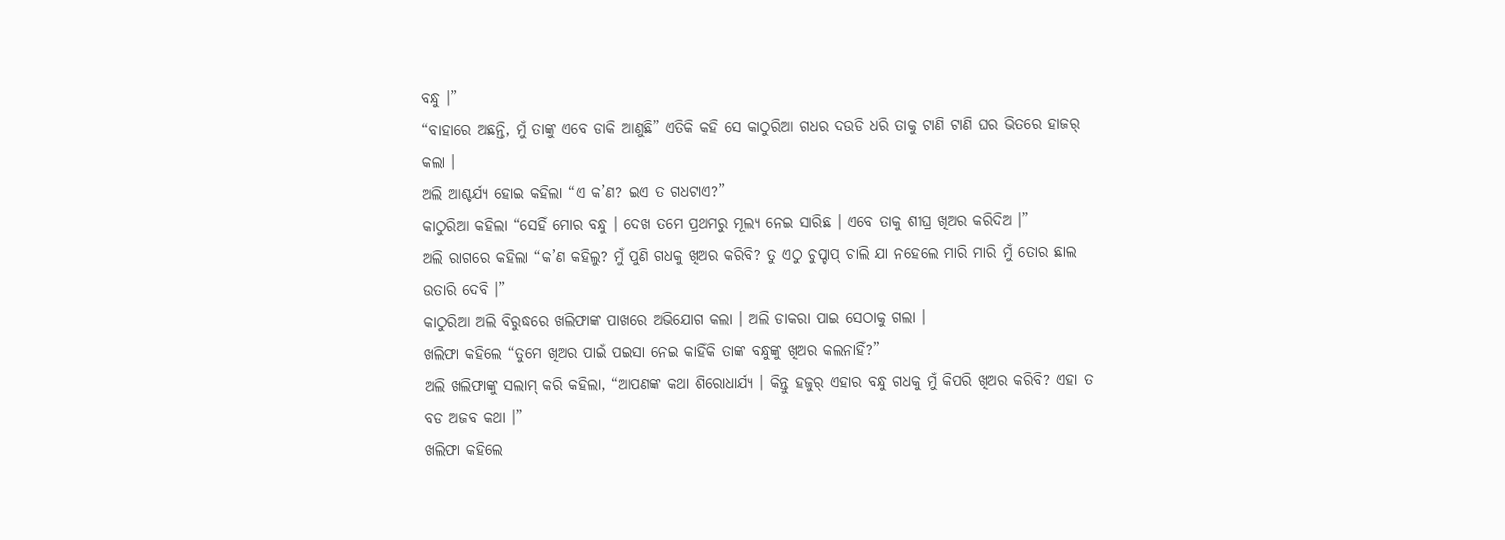ବନ୍ଧୁ ।”
“ବାହାରେ ଅଛନ୍ତି, ମୁଁ ତାଙ୍କୁ ଏବେ ଡାକି ଆଣୁଛି” ଏତିକି କହି ସେ କାଠୁରିଆ ଗଧର ଦଉଡି ଧରି ତାକୁ ଟାଣି ଟାଣି ଘର ଭିତରେ ହାଜର୍ କଲା ।
ଅଲି ଆଶ୍ଚର୍ଯ୍ୟ ହୋଇ କହିଲା “ଏ କ’ଣ? ଇଏ ତ ଗଧଟାଏ?”
କାଠୁରିଆ କହିଲା “ସେହିଁ ମୋର ବନ୍ଧୁ । ଦେଖ ତମେ ପ୍ରଥମରୁ ମୂଲ୍ୟ ନେଇ ସାରିଛ । ଏବେ ତାକୁ ଶୀଘ୍ର ଖିଅର କରିଦିଅ ।”
ଅଲି ରାଗରେ କହିଲା “କ’ଣ କହିଲୁ? ମୁଁ ପୁଣି ଗଧକୁ ଖିଅର କରିବି? ତୁ ଏଠୁ ଚୁପ୍ଚାପ୍ ଚାଲି ଯା ନହେଲେ ମାରି ମାରି ମୁଁ ତୋର ଛାଲ ଉତାରି ଦେବି ।”
କାଠୁରିଆ ଅଲି ବିରୁଦ୍ଧରେ ଖଲିଫାଙ୍କ ପାଖରେ ଅଭିଯୋଗ କଲା । ଅଲି ଡାକରା ପାଇ ସେଠାକୁ ଗଲା ।
ଖଲିଫା କହିଲେ “ତୁମେ ଖିଅର ପାଇଁ ପଇସା ନେଇ କାହିଁକି ତାଙ୍କ ବନ୍ଧୁଙ୍କୁ ଖିଅର କଲନାହିଁ?”
ଅଲି ଖଲିଫାଙ୍କୁ ସଲାମ୍ କରି କହିଲା, “ଆପଣଙ୍କ କଥା ଶିରୋଧାର୍ଯ୍ୟ । କିନ୍ତୁ ହଜୁର୍ ଏହାର ବନ୍ଧୁ ଗଧକୁ ମୁଁ କିପରି ଖିଅର କରିବି? ଏହା ତ ବଡ ଅଜବ କଥା ।”
ଖଲିଫା କହିଲେ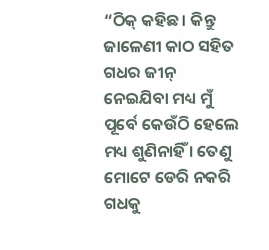“ଠିକ୍ କହିଛ । କିନ୍ତୁ ଜାଳେଣୀ କାଠ ସହିତ ଗଧର ଜୀନ୍ ନେଇଯିବା ମଧ୍ୟ ମୁଁ ପୂର୍ବେ କେଉଁଠି ହେଲେ ମଧ୍ୟ ଶୁଣିନାହିଁ । ତେଣୁ ମୋଟେ ଡେରି ନକରି ଗଧକୁ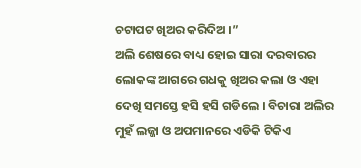ଚଟାପଟ ଖିଅର କରିଦିଅ ।”
ଅଲି ଶେଷରେ ବାଧ୍ୟ ହୋଇ ସାରା ଦରବାରର ଲୋକଙ୍କ ଆଗରେ ଗଧକୁ ଖିଅର କଲା ଓ ଏହା ଦେଖି ସମସ୍ତେ ହସି ହସି ଗଡିଲେ । ବିଚାରା ଅଲିର ମୁହଁ ଲଜ୍ଜା ଓ ଅପମାନରେ ଏଡିକି ଟିକିଏ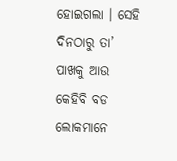ହୋଇଗଲା । ସେହି ଦିନଠାରୁ ତା’ ପାଖକୁ ଆଉ କେହିବି ବଡ ଲୋକମାନେ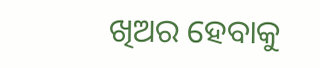ଖିଅର ହେବାକୁ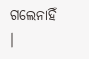ଗଲେନାହିଁ ।